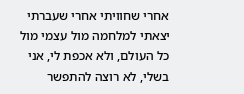אחרי שחוויתי אחרי שעברתי יצאתי למלחמה מול עצמי מול כל העולם, ולא אכפת לי, אני בשלי, לא רוצה להתפשר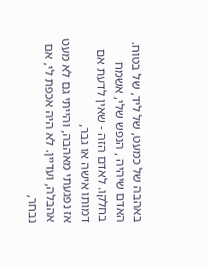באהבה של כמעט, של ליד, של בטוח.
האדם שיהיה , הנפש שלי, אשמח בחלקו. לאדם הזה - שאין לדעת אם דמותו אישה או גבר,
אז נפגעתי מאהבה, והייתי גם לא מעט אהבלה, ועדיין. לא היה אכפת לי, אם נבחר,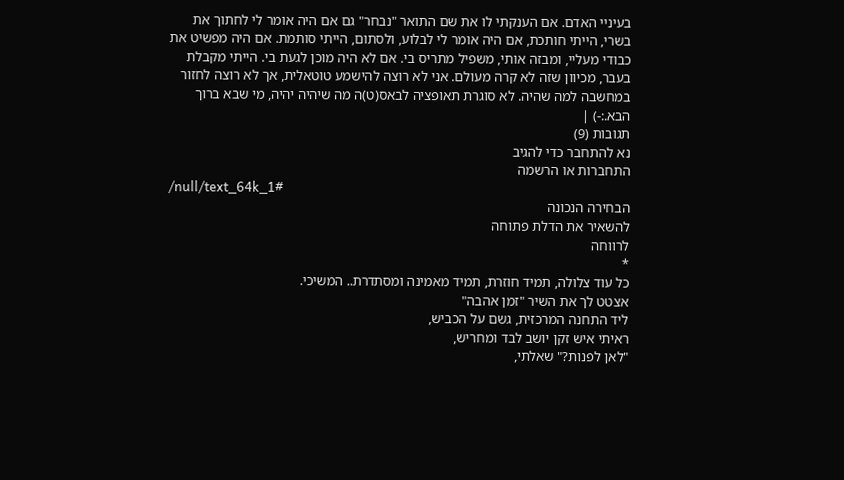בעיניי האדם. אם הענקתי לו את שם התואר "נבחר" גם אם היה אומר לי לחתוך את בשרי, הייתי חותכת, אם היה אומר לי לבלוע, ולסתום, הייתי סותמת. אם היה מפשיט את כבודי מעליי, ומבזה אותי, משפיל מתריס בי. אם לא היה מוכן לגעת בי. הייתי מקבלת בעבר, מכיוון שזה לא קרה מעולם. אני לא רוצה להישמע טוטאלית, אך לא רוצה לחזור במחשבה למה שהיה. לא סוגרת תאופציה לבאס(ט)ה מה שיהיה יהיה, מי שבא ברוך הבא.:-) |
תגובות (9)
נא להתחבר כדי להגיב
התחברות או הרשמה
/null/text_64k_1#
הבחירה הנכונה
להשאיר את הדלת פתוחה
לרווחה
*
כל עוד צלולה, תמיד חוזרת, תמיד מאמינה ומסתדרת.. המשיכי.
אצטט לך את השיר "זמן אהבה"
ליד התחנה המרכזית, גשם על הכביש,
ראיתי איש זקן יושב לבד ומחריש,
"לאן לפנות?" שאלתי,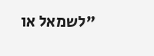"לשמאל או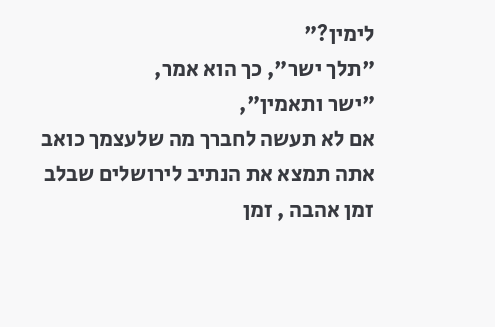לימין?"
"תלך ישר", כך הוא אמר,
"ישר ותאמין",
אם לא תעשה לחברך מה שלעצמך כואב
אתה תמצא את הנתיב לירושלים שבלב
זמן אהבה , זמן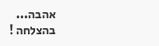אהבה...
בהצלחה !